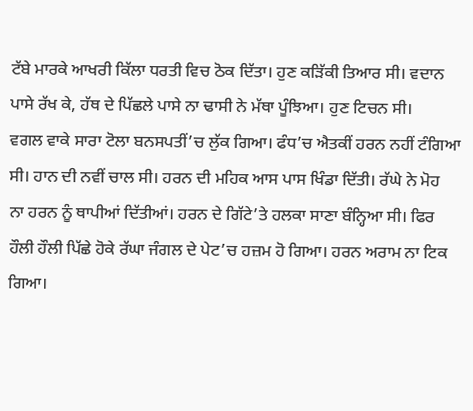ਟੱਬੇ ਮਾਰਕੇ ਆਖਰੀ ਕਿੱਲਾ ਧਰਤੀ ਵਿਚ ਠੋਕ ਦਿੱਤਾ। ਹੁਣ ਕੜਿੱਕੀ ਤਿਆਰ ਸੀ। ਵਦਾਨ
ਪਾਸੇ ਰੱਖ ਕੇ, ਹੱਥ ਦੇ ਪਿੱਛਲੇ ਪਾਸੇ ਨਾ ਢਾਸੀ ਨੇ ਮੱਥਾ ਪੂੰਝਿਆ। ਹੁਣ ਟਿਚਨ ਸੀ।
ਵਗਲ ਵਾਕੇ ਸਾਰਾ ਟੋਲਾ ਬਨਸਪਤੀਂ’ਚ ਲੁੱਕ ਗਿਆ। ਫੰਧ’ਚ ਐਤਕੀਂ ਹਰਨ ਨਹੀਂ ਟੰਗਿਆ
ਸੀ। ਹਾਨ ਦੀ ਨਵੀਂ ਚਾਲ ਸੀ। ਹਰਨ ਦੀ ਮਹਿਕ ਆਸ ਪਾਸ ਖਿੰਡਾ ਦਿੱਤੀ। ਰੱਘੇ ਨੇ ਮੋਹ
ਨਾ ਹਰਨ ਨੂੰ ਥਾਪੀਆਂ ਦਿੱਤੀਆਂ। ਹਰਨ ਦੇ ਗਿੱਟੇ’ਤੇ ਹਲਕਾ ਸਾਣਾ ਬੰਨ੍ਹਿਆ ਸੀ। ਫਿਰ
ਹੌਲੀ ਹੌਲੀ ਪਿੱਛੇ ਹੋਕੇ ਰੱਘਾ ਜੰਗਲ ਦੇ ਪੇਟ’ਚ ਹਜ਼ਮ ਹੋ ਗਿਆ। ਹਰਨ ਅਰਾਮ ਨਾ ਟਿਕ
ਗਿਆ।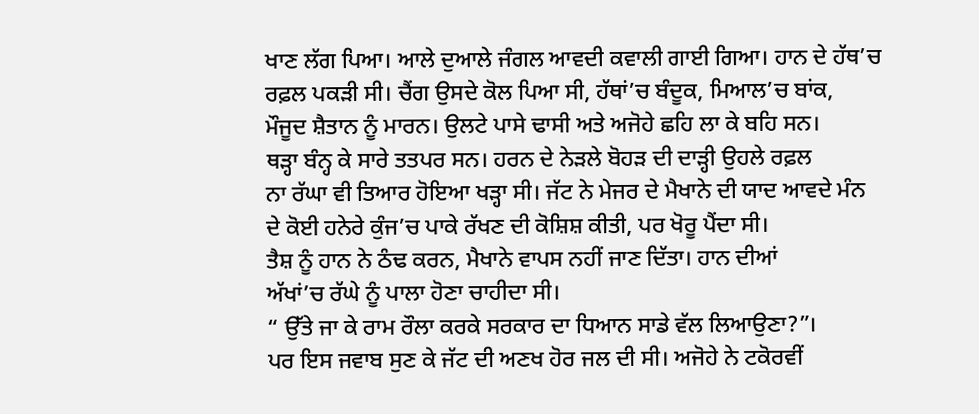ਖਾਣ ਲੱਗ ਪਿਆ। ਆਲੇ ਦੁਆਲੇ ਜੰਗਲ ਆਵਦੀ ਕਵਾਲੀ ਗਾਈ ਗਿਆ। ਹਾਨ ਦੇ ਹੱਥ’ਚ
ਰਫ਼ਲ ਪਕੜੀ ਸੀ। ਚੈਂਗ ਉਸਦੇ ਕੋਲ ਪਿਆ ਸੀ, ਹੱਥਾਂ’ਚ ਬੰਦੂਕ, ਮਿਆਲ’ਚ ਬਾਂਕ,
ਮੌਜੂਦ ਸ਼ੈਤਾਨ ਨੂੰ ਮਾਰਨ। ਉਲਟੇ ਪਾਸੇ ਢਾਸੀ ਅਤੇ ਅਜੋਹੇ ਛਹਿ ਲਾ ਕੇ ਬਹਿ ਸਨ।
ਥੜ੍ਹਾ ਬੰਨ੍ਹ ਕੇ ਸਾਰੇ ਤਤਪਰ ਸਨ। ਹਰਨ ਦੇ ਨੇੜਲੇ ਬੋਹੜ ਦੀ ਦਾੜ੍ਹੀ ਉਹਲੇ ਰਫ਼ਲ
ਨਾ ਰੱਘਾ ਵੀ ਤਿਆਰ ਹੋਇਆ ਖੜ੍ਹਾ ਸੀ। ਜੱਟ ਨੇ ਮੇਜਰ ਦੇ ਮੈਖਾਨੇ ਦੀ ਯਾਦ ਆਵਦੇ ਮੰਨ
ਦੇ ਕੋਈ ਹਨੇਰੇ ਕੁੰਜ’ਚ ਪਾਕੇ ਰੱਖਣ ਦੀ ਕੋਸ਼ਿਸ਼ ਕੀਤੀ, ਪਰ ਖੋਰੂ ਪੈਂਦਾ ਸੀ।
ਤੈਸ਼ ਨੂੰ ਹਾਨ ਨੇ ਠੰਢ ਕਰਨ, ਮੈਖਾਨੇ ਵਾਪਸ ਨਹੀਂ ਜਾਣ ਦਿੱਤਾ। ਹਾਨ ਦੀਆਂ
ਅੱਖਾਂ’ਚ ਰੱਘੇ ਨੂੰ ਪਾਲਾ ਹੋਣਾ ਚਾਹੀਦਾ ਸੀ।
“ ਉੱਤੇ ਜਾ ਕੇ ਰਾਮ ਰੌਲਾ ਕਰਕੇ ਸਰਕਾਰ ਦਾ ਧਿਆਨ ਸਾਡੇ ਵੱਲ ਲਿਆਉਣਾ?”।
ਪਰ ਇਸ ਜਵਾਬ ਸੁਣ ਕੇ ਜੱਟ ਦੀ ਅਣਖ ਹੋਰ ਜਲ ਦੀ ਸੀ। ਅਜੋਹੇ ਨੇ ਟਕੋਰਵੀਂ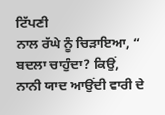ਟਿੱਪਣੀ
ਨਾਲ ਰੱਘੇ ਨੂੰ ਚਿੜਾਇਆ, “ ਬਦਲਾ ਚਾਹੁੰਦਾ? ਕਿਉਂ, ਨਾਨੀ ਯਾਦ ਆਉਂਦੀ ਵਾਰੀ ਦੇ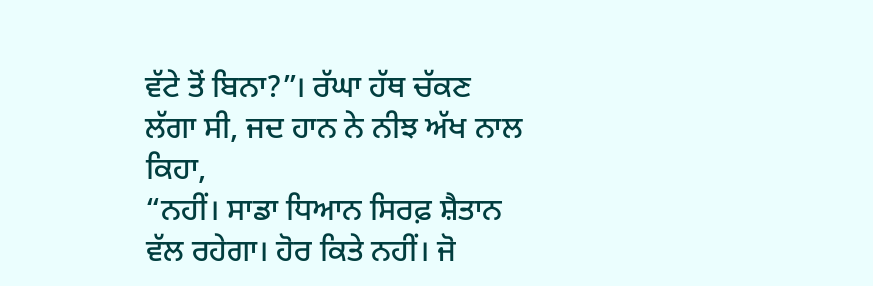ਵੱਟੇ ਤੋਂ ਬਿਨਾ?”। ਰੱਘਾ ਹੱਥ ਚੱਕਣ ਲੱਗਾ ਸੀ, ਜਦ ਹਾਨ ਨੇ ਨੀਝ ਅੱਖ ਨਾਲ ਕਿਹਾ,
“ਨਹੀਂ। ਸਾਡਾ ਧਿਆਨ ਸਿਰਫ਼ ਸ਼ੈਤਾਨ ਵੱਲ ਰਹੇਗਾ। ਹੋਰ ਕਿਤੇ ਨਹੀਂ। ਜੋ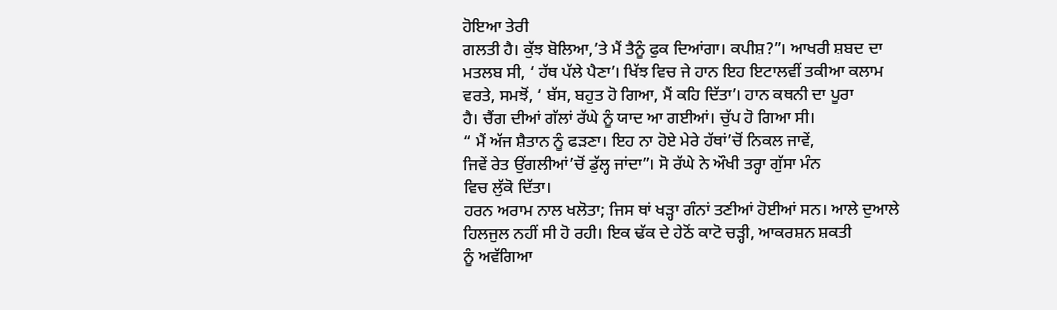ਹੋਇਆ ਤੇਰੀ
ਗਲਤੀ ਹੈ। ਕੁੱਝ ਬੋਲਿਆ,’ਤੇ ਮੈਂ ਤੈਨੂੰ ਫੁਕ ਦਿਆਂਗਾ। ਕਪੀਸ਼?”। ਆਖਰੀ ਸ਼ਬਦ ਦਾ
ਮਤਲਬ ਸੀ, ‘ ਹੱਥ ਪੱਲੇ ਪੈਣਾ’। ਖਿੱਝ ਵਿਚ ਜੇ ਹਾਨ ਇਹ ਇਟਾਲਵੀਂ ਤਕੀਆ ਕਲਾਮ
ਵਰਤੇ, ਸਮਝੋਂ, ‘ ਬੱਸ, ਬਹੁਤ ਹੋ ਗਿਆ, ਮੈਂ ਕਹਿ ਦਿੱਤਾ’। ਹਾਨ ਕਥਨੀ ਦਾ ਪੂਰਾ
ਹੈ। ਚੈਂਗ ਦੀਆਂ ਗੱਲਾਂ ਰੱਘੇ ਨੂੰ ਯਾਦ ਆ ਗਈਆਂ। ਚੁੱਪ ਹੋ ਗਿਆ ਸੀ।
“ ਮੈਂ ਅੱਜ ਸ਼ੈਤਾਨ ਨੂੰ ਫੜਣਾ। ਇਹ ਨਾ ਹੋਏ ਮੇਰੇ ਹੱਥਾਂ’ਚੋਂ ਨਿਕਲ ਜਾਵੇਂ,
ਜਿਵੇਂ ਰੇਤ ਉਂਗਲੀਆਂ’ਚੋਂ ਡੁੱਲ੍ਹ ਜਾਂਦਾ”। ਸੋ ਰੱਘੇ ਨੇ ਔਖੀ ਤਰ੍ਹਾ ਗੁੱਸਾ ਮੰਨ
ਵਿਚ ਲੁੱਕੋ ਦਿੱਤਾ।
ਹਰਨ ਅਰਾਮ ਨਾਲ ਖਲੋਤਾ; ਜਿਸ ਥਾਂ ਖੜ੍ਹਾ ਗੰਨਾਂ ਤਣੀਆਂ ਹੋਈਆਂ ਸਨ। ਆਲੇ ਦੁਆਲੇ
ਹਿਲਜੁਲ ਨਹੀਂ ਸੀ ਹੋ ਰਹੀ। ਇਕ ਢੱਕ ਦੇ ਹੇਠੋਂ ਕਾਟੋ ਚੜ੍ਹੀ, ਆਕਰਸ਼ਨ ਸ਼ਕਤੀ
ਨੂੰ ਅਵੱਗਿਆ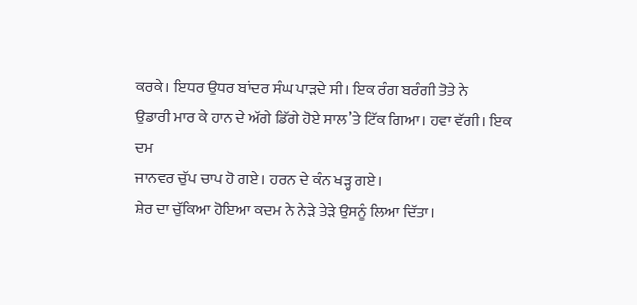ਕਰਕੇ। ਇਧਰ ਉਧਰ ਬਾਂਦਰ ਸੰਘ ਪਾੜਦੇ ਸੀ। ਇਕ ਰੰਗ ਬਰੰਗੀ ਤੋਤੇ ਨੇ
ਉਡਾਰੀ ਮਾਰ ਕੇ ਹਾਨ ਦੇ ਅੱਗੇ ਡਿੱਗੇ ਹੋਏ ਸਾਲ’ਤੇ ਟਿੱਕ ਗਿਆ। ਹਵਾ ਵੱਗੀ। ਇਕ ਦਮ
ਜਾਨਵਰ ਚੁੱਪ ਚਾਪ ਹੋ ਗਏ। ਹਰਨ ਦੇ ਕੰਨ ਖੜ੍ਹ ਗਏ।
ਸ਼ੇਰ ਦਾ ਚੁੱਕਿਆ ਹੋਇਆ ਕਦਮ ਨੇ ਨੇੜੇ ਤੇੜੇ ਉਸਨੂੰ ਲਿਆ ਦਿੱਤਾ।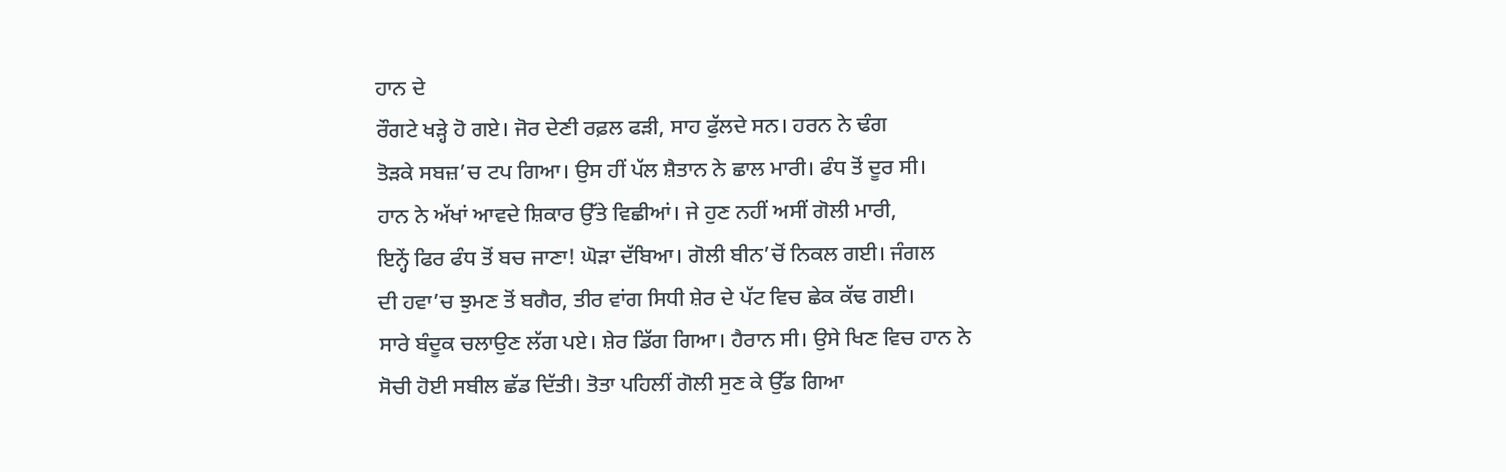ਹਾਨ ਦੇ
ਰੌਗਟੇ ਖੜ੍ਹੇ ਹੋ ਗਏ। ਜੋਰ ਦੇਣੀ ਰਫ਼ਲ ਫੜੀ, ਸਾਹ ਫੁੱਲਦੇ ਸਨ। ਹਰਨ ਨੇ ਢੰਗ
ਤੋੜਕੇ ਸਬਜ਼’ਚ ਟਪ ਗਿਆ। ਉਸ ਹੀਂ ਪੱਲ ਸ਼ੈਤਾਨ ਨੇ ਛਾਲ ਮਾਰੀ। ਫੰਧ ਤੋਂ ਦੂਰ ਸੀ।
ਹਾਨ ਨੇ ਅੱਖਾਂ ਆਵਦੇ ਸ਼ਿਕਾਰ ਉੱਤੇ ਵਿਛੀਆਂ। ਜੇ ਹੁਣ ਨਹੀਂ ਅਸੀਂ ਗੋਲੀ ਮਾਰੀ,
ਇਨ੍ਹੇਂ ਫਿਰ ਫੰਧ ਤੋਂ ਬਚ ਜਾਣਾ! ਘੋੜਾ ਦੱਬਿਆ। ਗੋਲੀ ਬੀਨ’ਚੋਂ ਨਿਕਲ ਗਈ। ਜੰਗਲ
ਦੀ ਹਵਾ’ਚ ਝੁਮਣ ਤੋਂ ਬਗੈਰ, ਤੀਰ ਵਾਂਗ ਸਿਧੀ ਸ਼ੇਰ ਦੇ ਪੱਟ ਵਿਚ ਛੇਕ ਕੱਢ ਗਈ।
ਸਾਰੇ ਬੰਦੂਕ ਚਲਾਉਣ ਲੱਗ ਪਏ। ਸ਼ੇਰ ਡਿੱਗ ਗਿਆ। ਹੈਰਾਨ ਸੀ। ਉਸੇ ਖਿਣ ਵਿਚ ਹਾਨ ਨੇ
ਸੋਚੀ ਹੋਈ ਸਬੀਲ ਛੱਡ ਦਿੱਤੀ। ਤੋਤਾ ਪਹਿਲੀਂ ਗੋਲੀ ਸੁਣ ਕੇ ਉੱਡ ਗਿਆ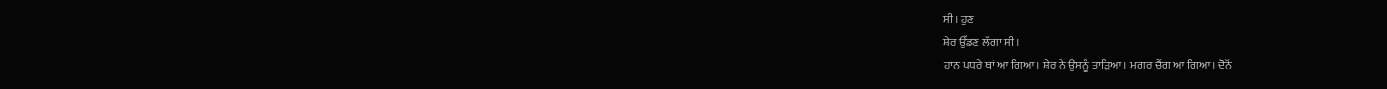ਸੀ। ਹੁਣ
ਸ਼ੇਰ ਉੱਡਣ ਲੱਗਾ ਸੀ।
ਹਾਨ ਪਧਰੇ ਥਾਂ ਆ ਗਿਆ। ਸ਼ੇਰ ਨੇ ਉਸਨੂੰ ਤਾੜਿਆ। ਮਗਰ ਚੈਂਗ ਆ ਗਿਆ। ਦੋਨੋਂ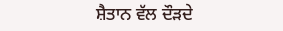ਸ਼ੈਤਾਨ ਵੱਲ ਦੌੜਦੇ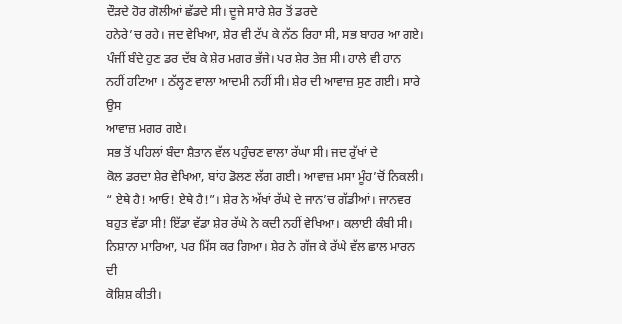ਦੌੜਦੇ ਹੋਰ ਗੋਲੀਆਂ ਛੱਡਦੇ ਸੀ। ਦੂਜੇ ਸਾਰੇ ਸ਼ੇਰ ਤੋਂ ਡਰਦੇ
ਹਨੇਰੇ’ਚ ਰਹੇ। ਜਦ ਵੇਖਿਆ, ਸ਼ੇਰ ਵੀ ਟੱਪ ਕੇ ਨੱਠ ਰਿਹਾ ਸੀ, ਸਭ ਬਾਹਰ ਆ ਗਏ।
ਪੰਜੀਂ ਬੰਦੇ ਹੁਣ ਡਰ ਦੱਬ ਕੇ ਸ਼ੇਰ ਮਗਰ ਭੱਜੇ। ਪਰ ਸ਼ੇਰ ਤੇਜ਼ ਸੀ। ਹਾਲੇ ਵੀ ਹਾਨ
ਨਹੀਂ ਹਟਿਆ । ਠੱਲ੍ਹਣ ਵਾਲਾ ਆਦਮੀ ਨਹੀਂ ਸੀ। ਸ਼ੇਰ ਦੀ ਆਵਾਜ਼ ਸੁਣ ਗਈ। ਸਾਰੇ ਉਸ
ਆਵਾਜ਼ ਮਗਰ ਗਏ।
ਸਭ ਤੋਂ ਪਹਿਲਾਂ ਬੰਦਾ ਸ਼ੈਤਾਨ ਵੱਲ ਪਹੁੰਚਣ ਵਾਲਾ ਰੱਘਾ ਸੀ। ਜਦ ਰੁੱਖਾਂ ਦੇ
ਕੋਲ ਡਰਦਾ ਸ਼ੇਰ ਵੇਖਿਆ, ਬਾਂਹ ਡੋਲਣ ਲੱਗ ਗਈ। ਆਵਾਜ਼ ਮਸਾ ਮੂੰਹ’ਚੋਂ ਨਿਕਲੀ।
“ ਏਥੇ ਹੈ! ਆਓ! ਏਥੇ ਹੈ!”। ਸ਼ੇਰ ਨੇ ਅੱਖਾਂ ਰੱਘੇ ਦੇ ਜਾਨ’ਚ ਗੱਡੀਆਂ। ਜਾਨਵਰ
ਬਹੁਤ ਵੱਡਾ ਸੀ! ਇੱਡਾ ਵੱਡਾ ਸ਼ੇਰ ਰੱਘੇ ਨੇ ਕਦੀ ਨਹੀਂ ਵੇਖਿਆ। ਕਲਾਈ ਕੰਬੀ ਸੀ।
ਨਿਸ਼ਾਨਾ ਮਾਰਿਆ, ਪਰ ਮਿੱਸ ਕਰ ਗਿਆ। ਸ਼ੇਰ ਨੇ ਗੱਜ ਕੇ ਰੱਘੇ ਵੱਲ ਛਾਲ ਮਾਰਨ ਦੀ
ਕੋਸ਼ਿਸ਼ ਕੀਤੀ।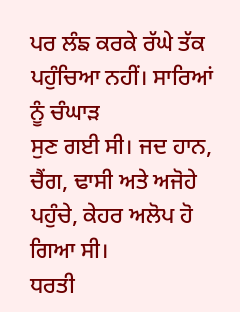ਪਰ ਲੰਙ ਕਰਕੇ ਰੱਘੇ ਤੱਕ ਪਹੁੰਚਿਆ ਨਹੀਂ। ਸਾਰਿਆਂ ਨੂੰ ਚੰਘਾੜ
ਸੁਣ ਗਈ ਸੀ। ਜਦ ਹਾਨ, ਚੈਂਗ, ਢਾਸੀ ਅਤੇ ਅਜੋਹੇ ਪਹੁੰਚੇ, ਕੇਹਰ ਅਲੋਪ ਹੋ ਗਿਆ ਸੀ।
ਧਰਤੀ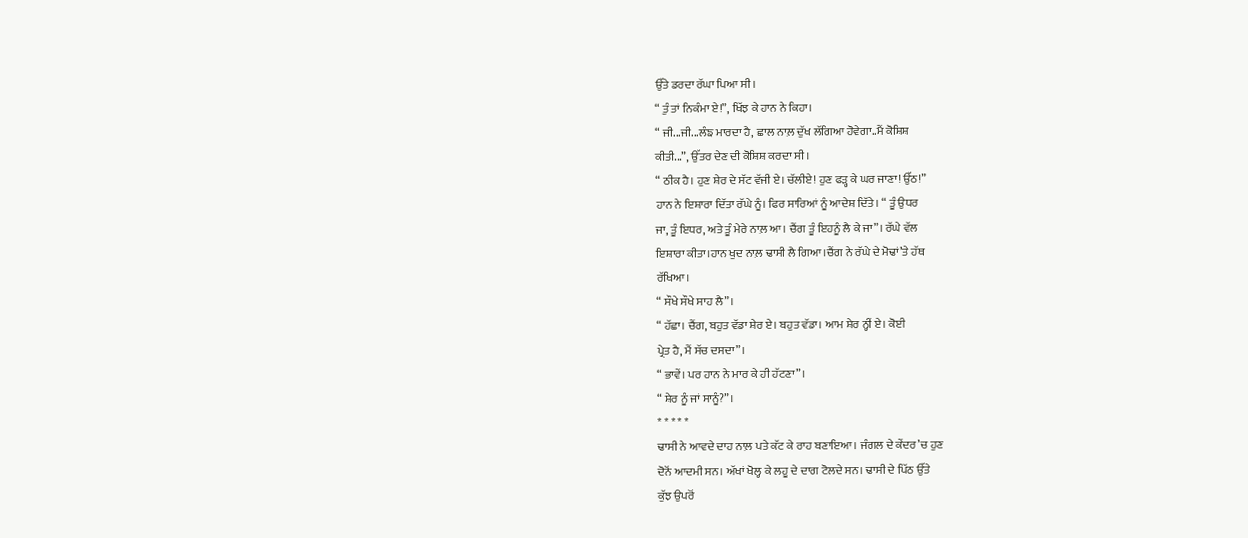ਉੱਤੇ ਡਰਦਾ ਰੱਘਾ ਪਿਆ ਸੀ।
“ ਤੁੰ ਤਾਂ ਨਿਕੰਮਾ ਏ!”, ਖਿੱਝ ਕੇ ਹਾਨ ਨੇ ਕਿਹਾ।
“ ਜੀ...ਜੀ...ਲੰਙ ਮਾਰਦਾ ਹੈ, ਛਾਲ ਨਾਲ਼ ਦੁੱਖ ਲੱਗਿਆ ਹੋਵੇਗਾ..ਮੈਂ ਕੋਸ਼ਿਸ਼
ਕੀਤੀ...”, ਉੱਤਰ ਦੇਣ ਦੀ ਕੋਸ਼ਿਸ਼ ਕਰਦਾ ਸੀ।
“ ਠੀਕ ਹੈ। ਹੁਣ ਸ਼ੇਰ ਦੇ ਸੱਟ ਵੱਜੀ ਏ। ਚੱਲੀਏ! ਹੁਣ ਫੜ੍ਹ ਕੇ ਘਰ ਜਾਣਾ! ਉੱਠ!”
ਹਾਨ ਨੇ ਇਸ਼ਾਰਾ ਦਿੱਤਾ ਰੱਘੇ ਨੂੰ। ਫਿਰ ਸਾਰਿਆਂ ਨੂੰ ਆਦੇਸ਼ ਦਿੱਤੇ। “ ਤੂੰ ਉਧਰ
ਜਾ, ਤੂੰ ਇਧਰ, ਅਤੇ ਤੂੰ ਮੇਰੇ ਨਾਲ਼ ਆ। ਚੈਂਗ ਤੂੰ ਇਹਨੂੰ ਲੈ ਕੇ ਜਾ”। ਰੱਘੇ ਵੱਲ
ਇਸ਼ਾਰਾ ਕੀਤਾ।ਹਾਨ ਖੁਦ ਨਾਲ਼ ਢਾਸੀ ਲੈ ਗਿਆ।ਚੈਂਗ ਨੇ ਰੱਘੇ ਦੇ ਮੋਢਾਂ’ਤੇ ਹੱਥ
ਰੱਖਿਆ।
“ ਸੌਖੇ ਸੌਖੇ ਸਾਹ ਲੈ”।
“ ਹੱਛਾ। ਚੈਂਗ, ਬਹੁਤ ਵੱਡਾ ਸ਼ੇਰ ਏ। ਬਹੁਤ ਵੱਡਾ। ਆਮ ਸ਼ੇਰ ਨ੍ਹੀਂ ਏ। ਕੋਈ
ਪ੍ਰੇਤ ਹੈ, ਮੈਂ ਸੱਚ ਦਸਦਾ”।
“ ਭਾਵੇਂ। ਪਰ ਹਾਨ ਨੇ ਮਾਰ ਕੇ ਹੀ ਹੱਟਣਾ”।
“ ਸ਼ੇਰ ਨੂੰ ਜਾਂ ਸਾਨੂੰ?”।
* * * * *
ਢਾਸੀ ਨੇ ਆਵਦੇ ਦਾਹ ਨਾਲ਼ ਪਤੇ ਕੱਟ ਕੇ ਰਾਹ ਬਣਾਇਆ। ਜੰਗਲ ਦੇ ਕੇਂਦਰ’ਚ ਹੁਣ
ਦੋਨੋਂ ਆਦਮੀ ਸਨ। ਅੱਖਾਂ ਖੋਲ੍ਹ ਕੇ ਲਹੂ ਦੇ ਦਾਗ ਟੋਲਦੇ ਸਨ। ਢਾਸੀ ਦੇ ਪਿੱਠ ਉੱਤੇ
ਕੁੱਝ ਉਪਰੋਂ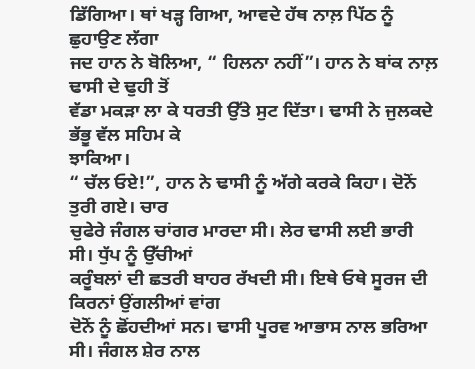ਡਿੱਗਿਆ। ਥਾਂ ਖੜ੍ਹ ਗਿਆ, ਆਵਦੇ ਹੱਥ ਨਾਲ਼ ਪਿੱਠ ਨੂੰ ਛੁਹਾਉਣ ਲੱਗਾ
ਜਦ ਹਾਨ ਨੇ ਬੋਲਿਆ, “ ਹਿਲਨਾ ਨਹੀਂ”। ਹਾਨ ਨੇ ਬਾਂਕ ਨਾਲ਼ ਢਾਸੀ ਦੇ ਢੁਹੀ ਤੋਂ
ਵੱਡਾ ਮਕੜਾ ਲਾ ਕੇ ਧਰਤੀ ਉੱਤੇ ਸੁਟ ਦਿੱਤਾ। ਢਾਸੀ ਨੇ ਜੁਲਕਦੇ ਭੱਭੂ ਵੱਲ ਸਹਿਮ ਕੇ
ਝਾਕਿਆ।
“ ਚੱਲ ਓਏ!”, ਹਾਨ ਨੇ ਢਾਸੀ ਨੂੰ ਅੱਗੇ ਕਰਕੇ ਕਿਹਾ। ਦੋਨੋਂ ਤੁਰੀ ਗਏ। ਚਾਰ
ਚੁਫੇਰੇ ਜੰਗਲ ਚਾਂਗਰ ਮਾਰਦਾ ਸੀ। ਲੇਰ ਢਾਸੀ ਲਈ ਭਾਰੀ ਸੀ। ਧੁੱਪ ਨੂੰ ਉੱਚੀਆਂ
ਕਰੂੰਬਲਾਂ ਦੀ ਛਤਰੀ ਬਾਹਰ ਰੱਖਦੀ ਸੀ। ਇਥੇ ਓਥੇ ਸੂਰਜ ਦੀ ਕਿਰਨਾਂ ਉਂਗਲੀਆਂ ਵਾਂਗ
ਦੋਨੋਂ ਨੂੰ ਛੋਂਹਦੀਆਂ ਸਨ। ਢਾਸੀ ਪੂਰਵ ਆਭਾਸ ਨਾਲ ਭਰਿਆ ਸੀ। ਜੰਗਲ ਸ਼ੇਰ ਨਾਲ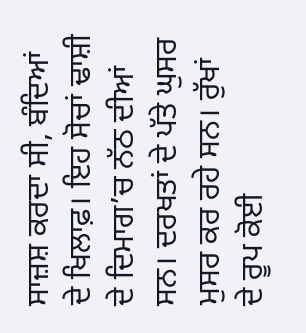ਸਾਜ਼ਸ਼ ਕਰਦਾ ਸੀ, ਬੰਦਿਆਂ ਦੇ ਖਿਲਾਫ਼। ਇਹ ਸੋਚਾਂ ਢਾਸ਼ੀ ਦੇ ਦਿਮਾਗ’ਚ ਨੱਠ ਦੀਆਂ
ਸਨ। ਦਰਖਤਾਂ ਦੇ ਪੱਤੇ ਘੁਸਰ ਮੁਸਰ ਕਰ ਰਹੇ ਸਨ। ਰੁੱਖਾਂ ਦੇ ਰੂਪ ਕੋਈ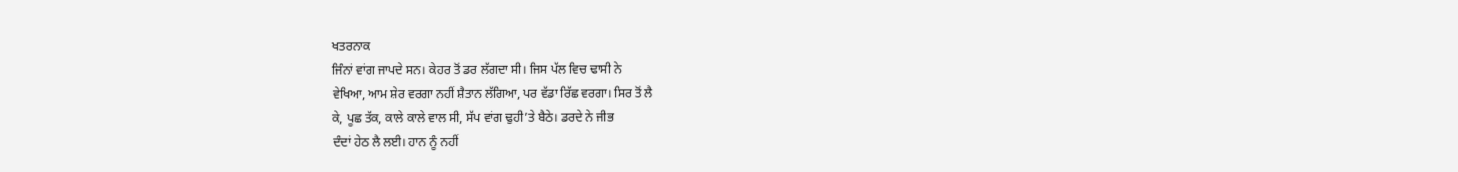ਖਤਰਨਾਕ
ਜਿੰਨਾਂ ਵਾਂਗ ਜਾਪਦੇ ਸਨ। ਕੇਹਰ ਤੋਂ ਡਰ ਲੱਗਦਾ ਸੀ। ਜਿਸ ਪੱਲ ਵਿਚ ਢਾਸੀ ਨੇ
ਵੇਖਿਆ, ਆਮ ਸ਼ੇਰ ਵਰਗਾ ਨਹੀਂ ਸ਼ੈਤਾਨ ਲੱਗਿਆ, ਪਰ ਵੱਡਾ ਰਿੱਛ ਵਰਗਾ। ਸਿਰ ਤੋਂ ਲੈ
ਕੇ, ਪੂਛ ਤੱਕ, ਕਾਲੇ ਕਾਲੇ ਵਾਲ ਸੀ, ਸੱਪ ਵਾਂਗ ਢੁਹੀ’ਤੇ ਬੈਠੇ। ਡਰਦੇ ਨੇ ਜੀਭ
ਦੰਦਾਂ ਹੇਠ ਲੈ ਲਈ। ਹਾਨ ਨੂੰ ਨਹੀਂ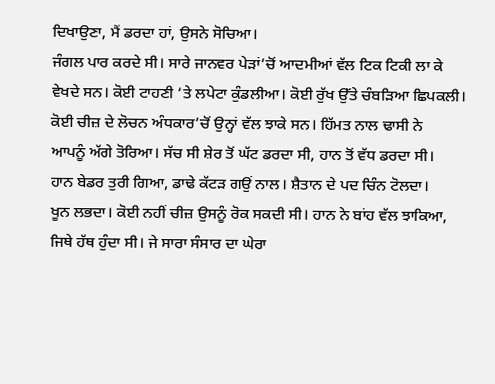ਦਿਖਾਉਣਾ, ਮੈਂ ਡਰਦਾ ਹਾਂ, ਉਸਨੇ ਸੋਚਿਆ।
ਜੰਗਲ ਪਾਰ ਕਰਦੇ ਸੀ। ਸਾਰੇ ਜਾਨਵਰ ਪੇੜਾਂ’ਚੋਂ ਆਦਮੀਆਂ ਵੱਲ ਟਿਕ ਟਿਕੀ ਲਾ ਕੇ
ਵੇਖਦੇ ਸਨ। ਕੋਈ ਟਾਹਣੀ ‘ਤੇ ਲਪੇਟਾ ਕੁੰਡਲੀਆ। ਕੋਈ ਰੁੱਖ ਉੱਤੇ ਚੰਬੜਿਆ ਛਿਪਕਲੀ।
ਕੋਈ ਚੀਜ਼ ਦੇ ਲੋਚਨ ਅੰਧਕਾਰ’ਚੋਂ ਉਨ੍ਹਾਂ ਵੱਲ ਝਾਕੇ ਸਨ। ਹਿੱਮਤ ਨਾਲ ਢਾਸੀ ਨੇ
ਆਪਨੂੰ ਅੱਗੇ ਤੋਰਿਆ। ਸੱਚ ਸੀ ਸ਼ੇਰ ਤੋਂ ਘੱਟ ਡਰਦਾ ਸੀ, ਹਾਨ ਤੋਂ ਵੱਧ ਡਰਦਾ ਸੀ।
ਹਾਨ ਬੇਡਰ ਤੁਰੀ ਗਿਆ, ਡਾਢੇ ਕੱਟੜ ਗਉਂ ਨਾਲ। ਸ਼ੈਤਾਨ ਦੇ ਪਦ ਚਿੰਨ ਟੋਲਦਾ।
ਖੂਨ ਲਭਦਾ। ਕੋਈ ਨਹੀਂ ਚੀਜ਼ ਉਸਨੂੰ ਰੋਕ ਸਕਦੀ ਸੀ। ਹਾਨ ਨੇ ਬਾਂਹ ਵੱਲ ਝਾਕਿਆ,
ਜਿਥੇ ਹੱਥ ਹੁੰਦਾ ਸੀ। ਜੇ ਸਾਰਾ ਸੰਸਾਰ ਦਾ ਘੇਰਾ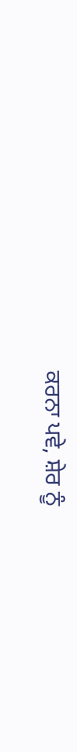ਕਰਨਾ ਪਵੇ, ਸ਼ੇਰ ਨੂੰ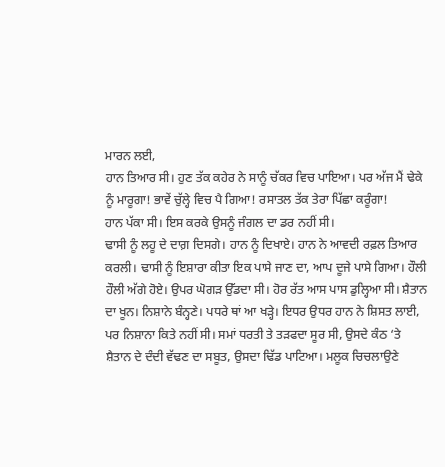ਮਾਰਨ ਲਈ,
ਹਾਨ ਤਿਆਰ ਸੀ। ਹੁਣ ਤੱਕ ਕਹੇਰ ਨੇ ਸਾਨੂੰ ਚੱਕਰ ਵਿਚ ਪਾਇਆ। ਪਰ ਅੱਜ ਮੈਂ ਢੇਕੇ
ਨੂੰ ਮਾਰੂਗਾ! ਭਾਵੇਂ ਚੁੱਲ੍ਹੇ ਵਿਚ ਪੈ ਗਿਆ! ਰਸਾਤਲ ਤੱਕ ਤੇਰਾ ਪਿੱਛਾ ਕਰੂੰਗਾ!
ਹਾਨ ਪੱਕਾ ਸੀ। ਇਸ ਕਰਕੇ ਉਸਨੂੰ ਜੰਗਲ ਦਾ ਡਰ ਨਹੀਂ ਸੀ।
ਢਾਸੀ ਨੂੰ ਲਹੂ ਦੇ ਦਾਗ਼ ਦਿਸਗੇ। ਹਾਨ ਨੂੰ ਦਿਖਾਏ। ਹਾਨ ਨੇ ਆਵਦੀ ਰਫ਼ਲ ਤਿਆਰ
ਕਰਲੀ। ਢਾਸੀ ਨੂੰ ਇਸ਼ਾਰਾ ਕੀਤਾ ਇਕ ਪਾਸੇ ਜਾਣ ਦਾ, ਆਪ ਦੂਜੇ ਪਾਸੇ ਗਿਆ। ਹੌਲੀ
ਹੌਲੀ ਅੱਗੇ ਹੋਏ। ਉਪਰ ਘੋਗੜ ਉੱਡਦਾ ਸੀ। ਹੋਰ ਰੱਤ ਆਸ ਪਾਸ ਡੁਲ੍ਹਿਆ ਸੀ। ਸ਼ੈਤਾਨ
ਦਾ ਖੂਨ। ਨਿਸ਼ਾਨੇ ਬੰਨ੍ਹਣੇ। ਪਧਰੇ ਥਾਂ ਆ ਖੜ੍ਹੇ। ਇਧਰ ਉਧਰ ਹਾਨ ਨੇ ਸ਼ਿਸਤ ਲਾਈ,
ਪਰ ਨਿਸ਼ਾਨਾ ਕਿਤੇ ਨਹੀਂ ਸੀ। ਸਮਾਂ ਧਰਤੀ ਤੇ ਤੜਫਦਾ ਸੂਰ ਸੀ, ਉਸਦੇ ਕੰਠ ‘ਤੇ
ਸ਼ੈਤਾਨ ਦੇ ਦੰਦੀ ਵੱਢਣ ਦਾ ਸਬੂਤ, ਉਸਦਾ ਢਿੱਡ ਪਾਟਿਆ। ਮਲੂਕ ਚਿਚਲਾਉਣੇ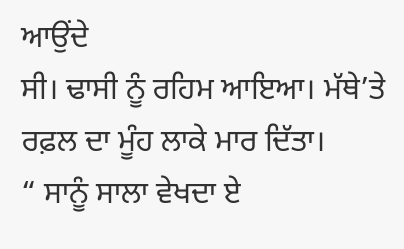ਆਉਂਦੇ
ਸੀ। ਢਾਸੀ ਨੂੰ ਰਹਿਮ ਆਇਆ। ਮੱਥੇ’ਤੇ ਰਫ਼ਲ ਦਾ ਮੂੰਹ ਲਾਕੇ ਮਾਰ ਦਿੱਤਾ।
“ ਸਾਨੂੰ ਸਾਲਾ ਵੇਖਦਾ ਏ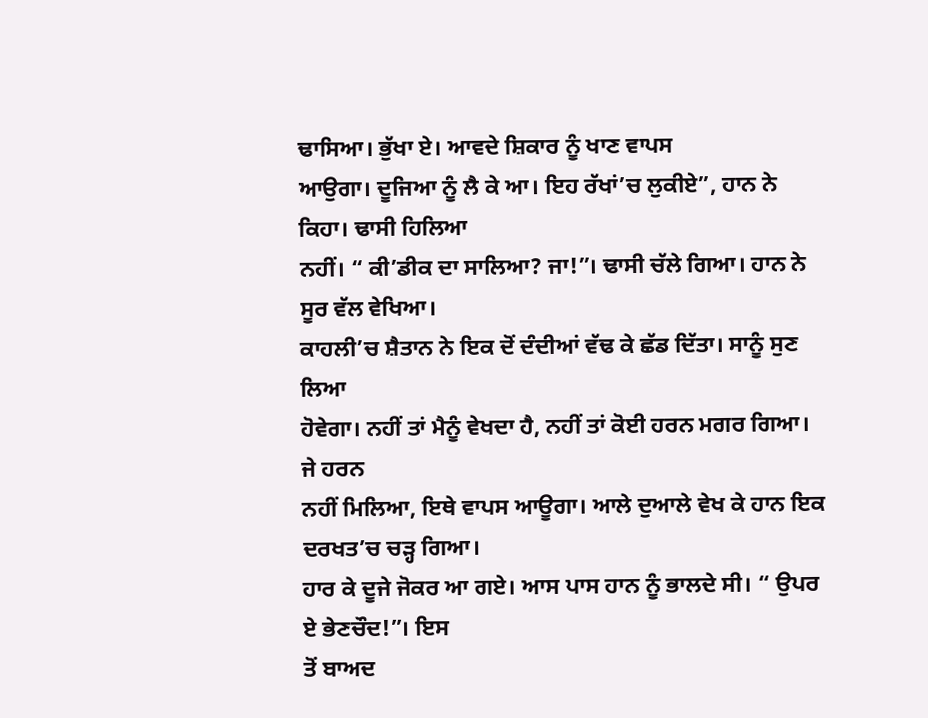ਢਾਸਿਆ। ਭੁੱਖਾ ਏ। ਆਵਦੇ ਸ਼ਿਕਾਰ ਨੂੰ ਖਾਣ ਵਾਪਸ
ਆਉਗਾ। ਦੂਜਿਆ ਨੂੰ ਲੈ ਕੇ ਆ। ਇਹ ਰੱਖਾਂ’ਚ ਲੁਕੀਏ”, ਹਾਨ ਨੇ ਕਿਹਾ। ਢਾਸੀ ਹਿਲਿਆ
ਨਹੀਂ। “ ਕੀ’ਡੀਕ ਦਾ ਸਾਲਿਆ? ਜਾ!”। ਢਾਸੀ ਚੱਲੇ ਗਿਆ। ਹਾਨ ਨੇ ਸੂਰ ਵੱਲ ਵੇਖਿਆ।
ਕਾਹਲੀ’ਚ ਸ਼ੈਤਾਨ ਨੇ ਇਕ ਦੋਂ ਦੰਦੀਆਂ ਵੱਢ ਕੇ ਛੱਡ ਦਿੱਤਾ। ਸਾਨੂੰ ਸੁਣ ਲਿਆ
ਹੋਵੇਗਾ। ਨਹੀਂ ਤਾਂ ਮੈਨੂੰ ਵੇਖਦਾ ਹੈ, ਨਹੀਂ ਤਾਂ ਕੋਈ ਹਰਨ ਮਗਰ ਗਿਆ। ਜੇ ਹਰਨ
ਨਹੀਂ ਮਿਲਿਆ, ਇਥੇ ਵਾਪਸ ਆਊਗਾ। ਆਲੇ ਦੁਆਲੇ ਵੇਖ ਕੇ ਹਾਨ ਇਕ ਦਰਖਤ’ਚ ਚੜ੍ਹ ਗਿਆ।
ਹਾਰ ਕੇ ਦੂਜੇ ਜੋਕਰ ਆ ਗਏ। ਆਸ ਪਾਸ ਹਾਨ ਨੂੰ ਭਾਲਦੇ ਸੀ। “ ਉਪਰ ਏ ਭੇਣਚੌਦ!”। ਇਸ
ਤੋਂ ਬਾਅਦ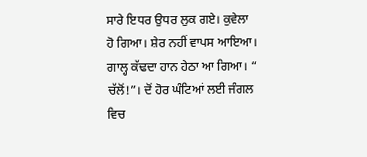ਸਾਰੇ ਇਧਰ ਉਧਰ ਲੁਕ ਗਏ। ਕੁਵੇਲਾ ਹੋ ਗਿਆ। ਸ਼ੇਰ ਨਹੀਂ ਵਾਪਸ ਆਇਆ।
ਗਾਲ੍ਹ ਕੱਢਦਾ ਹਾਨ ਹੇਠਾ ਆ ਗਿਆ। “ ਚੱਲੋਂ!”। ਦੋਂ ਹੋਰ ਘੰਟਿਆਂ ਲਈ ਜੰਗਲ ਵਿਚ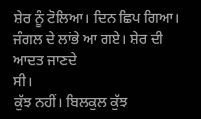ਸ਼ੇਰ ਨੂੰ ਟੋਲਿਆ। ਦਿਨ ਛਿਪ ਗਿਆ। ਜੰਗਲ ਦੇ ਲਾਂਭੇ ਆ ਗਏ। ਸ਼ੇਰ ਦੀ ਆਦਤ ਜਾਣਦੇ
ਸੀ।
ਕੁੱਝ ਨਹੀਂ। ਬਿਲਕੁਲ ਕੁੱਝ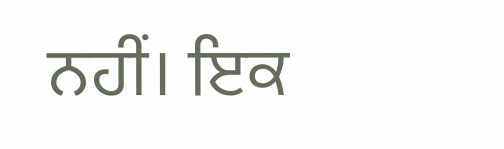ਨਹੀਂ। ਇਕ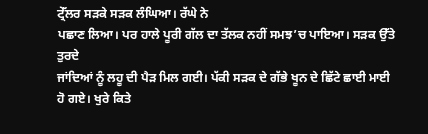ਟ੍ਰੇੱਲਰ ਸੜਕੇ ਸੜਕ ਲੰਘਿਆ। ਰੱਘੇ ਨੇ
ਪਛਾਣ ਲਿਆ। ਪਰ ਹਾਲੇ ਪੂਰੀ ਗੱਲ ਦਾ ਤੱਲਕ ਨਹੀਂ ਸਮਝ’ਚ ਪਾਇਆ। ਸੜਕ ਉੱਤੇ ਤੁਰਦੇ
ਜਾਂਦਿਆਂ ਨੂੰ ਲਹੂ ਦੀ ਪੈੜ ਮਿਲ ਗਈ। ਪੱਕੀ ਸੜਕ ਦੇ ਗੱਭੇ ਖੂਨ ਦੇ ਛਿੱਟੇ ਛਾਈ ਮਾਈ
ਹੋ ਗਏ। ਖੁਰੇ ਕਿਤੇ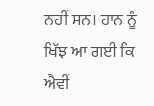ਨਹੀਂ ਸਨ। ਹਾਨ ਨੂੰ ਖਿੱਝ ਆ ਗਈ ਕਿ ਐਵੀਂ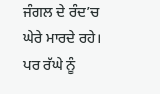ਜੰਗਲ ਦੇ ਰੰਦ’ਚ
ਘੇਰੇ ਮਾਰਦੇ ਰਹੇ। ਪਰ ਰੱਘੇ ਨੂੰ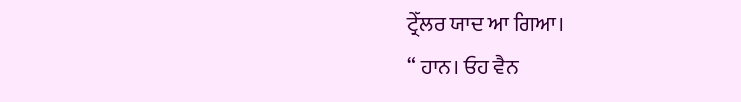ਟ੍ਰੇੱਲਰ ਯਾਦ ਆ ਗਿਆ।
“ ਹਾਨ। ਓਹ ਵੈਨ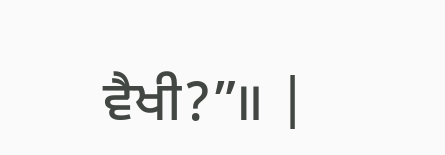ਵੈਖੀ?”॥ |